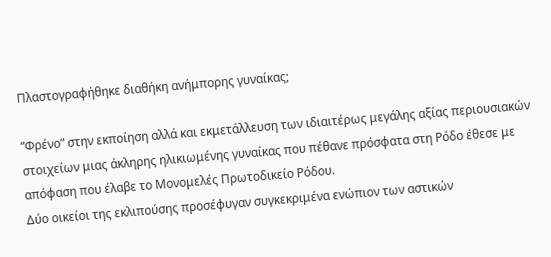Πλαστογραφήθηκε διαθήκη ανήμπορης γυναίκας;

“Φρένο” στην εκποίηση αλλά και εκμετάλλευση των ιδιαιτέρως μεγάλης αξίας περιουσιακών στοιχείων μιας άκληρης ηλικιωμένης γυναίκας που πέθανε πρόσφατα στη Ρόδο έθεσε με απόφαση που έλαβε το Μονομελές Πρωτοδικείο Ρόδου.
Δύο οικείοι της εκλιπούσης προσέφυγαν συγκεκριμένα ενώπιον των αστικών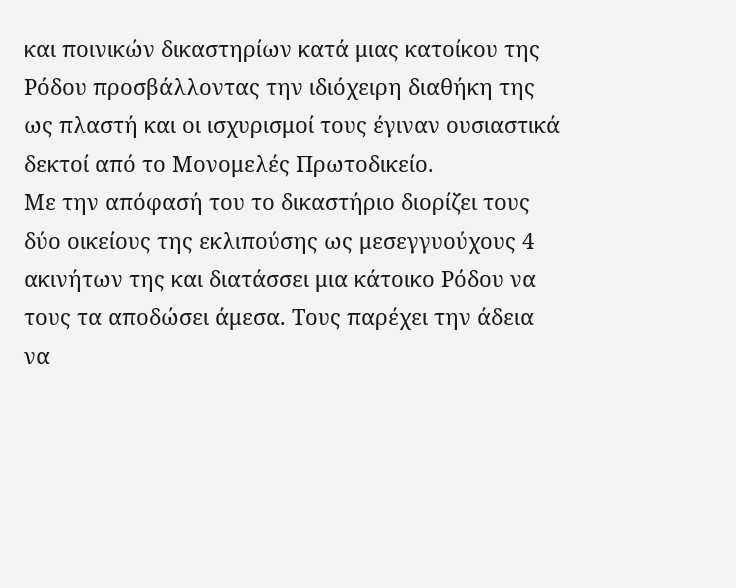και ποινικών δικαστηρίων κατά μιας κατοίκου της Ρόδου προσβάλλοντας την ιδιόχειρη διαθήκη της ως πλαστή και οι ισχυρισμοί τους έγιναν ουσιαστικά δεκτοί από το Μονομελές Πρωτοδικείο.
Με την απόφασή του το δικαστήριο διορίζει τους δύο οικείους της εκλιπούσης ως μεσεγγυούχους 4 ακινήτων της και διατάσσει μια κάτοικο Ρόδου να τους τα αποδώσει άμεσα. Τους παρέχει την άδεια να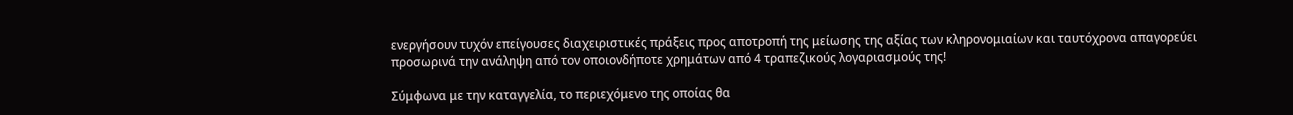ενεργήσουν τυχόν επείγουσες διαχειριστικές πράξεις προς αποτροπή της μείωσης της αξίας των κληρονομιαίων και ταυτόχρονα απαγορεύει προσωρινά την ανάληψη από τον οποιονδήποτε χρημάτων από 4 τραπεζικούς λογαριασμούς της!

Σύμφωνα με την καταγγελία, το περιεχόμενο της οποίας θα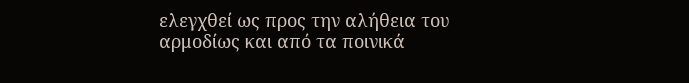ελεγχθεί ως προς την αλήθεια του αρμοδίως και από τα ποινικά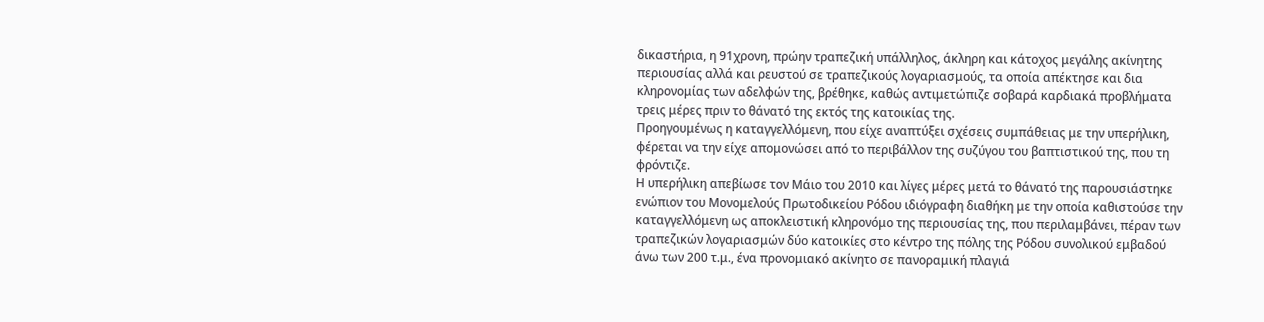δικαστήρια, η 91χρονη, πρώην τραπεζική υπάλληλος, άκληρη και κάτοχος μεγάλης ακίνητης περιουσίας αλλά και ρευστού σε τραπεζικούς λογαριασμούς, τα οποία απέκτησε και δια κληρονομίας των αδελφών της, βρέθηκε, καθώς αντιμετώπιζε σοβαρά καρδιακά προβλήματα τρεις μέρες πριν το θάνατό της εκτός της κατοικίας της.
Προηγουμένως η καταγγελλόμενη, που είχε αναπτύξει σχέσεις συμπάθειας με την υπερήλικη, φέρεται να την είχε απομονώσει από το περιβάλλον της συζύγου του βαπτιστικού της, που τη φρόντιζε.
Η υπερήλικη απεβίωσε τον Μάιο του 2010 και λίγες μέρες μετά το θάνατό της παρουσιάστηκε ενώπιον του Μονομελούς Πρωτοδικείου Ρόδου ιδιόγραφη διαθήκη με την οποία καθιστούσε την καταγγελλόμενη ως αποκλειστική κληρονόμο της περιουσίας της, που περιλαμβάνει, πέραν των τραπεζικών λογαριασμών δύο κατοικίες στο κέντρο της πόλης της Ρόδου συνολικού εμβαδού άνω των 200 τ.μ., ένα προνομιακό ακίνητο σε πανοραμική πλαγιά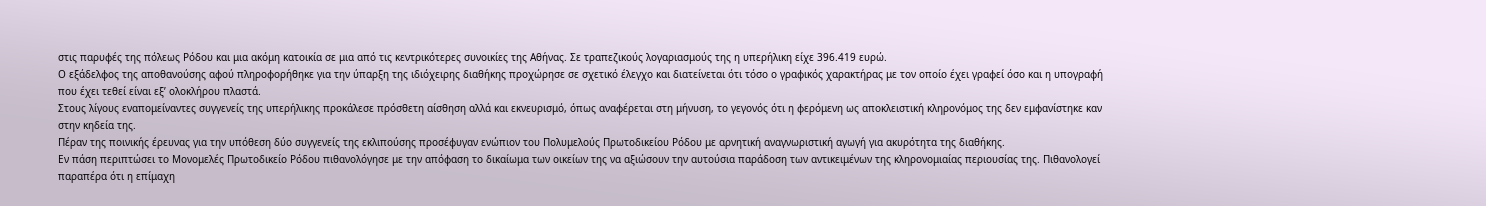στις παρυφές της πόλεως Ρόδου και μια ακόμη κατοικία σε μια από τις κεντρικότερες συνοικίες της Αθήνας. Σε τραπεζικούς λογαριασμούς της η υπερήλικη είχε 396.419 ευρώ.
Ο εξάδελφος της αποθανούσης αφού πληροφορήθηκε για την ύπαρξη της ιδιόχειρης διαθήκης προχώρησε σε σχετικό έλεγχο και διατείνεται ότι τόσο ο γραφικός χαρακτήρας με τον οποίο έχει γραφεί όσο και η υπογραφή που έχει τεθεί είναι εξ’ ολοκλήρου πλαστά.
Στους λίγους εναπομείναντες συγγενείς της υπερήλικης προκάλεσε πρόσθετη αίσθηση αλλά και εκνευρισμό, όπως αναφέρεται στη μήνυση, το γεγονός ότι η φερόμενη ως αποκλειστική κληρονόμος της δεν εμφανίστηκε καν στην κηδεία της.
Πέραν της ποινικής έρευνας για την υπόθεση δύο συγγενείς της εκλιπούσης προσέφυγαν ενώπιον του Πολυμελούς Πρωτοδικείου Ρόδου με αρνητική αναγνωριστική αγωγή για ακυρότητα της διαθήκης.
Εν πάση περιπτώσει το Μονομελές Πρωτοδικείο Ρόδου πιθανολόγησε με την απόφαση το δικαίωμα των οικείων της να αξιώσουν την αυτούσια παράδοση των αντικειμένων της κληρονομιαίας περιουσίας της. Πιθανολογεί παραπέρα ότι η επίμαχη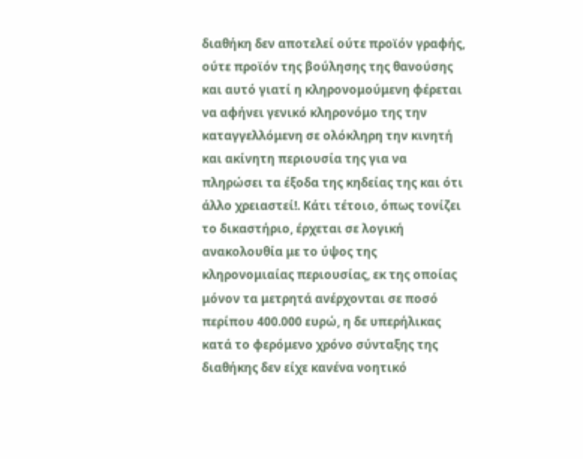διαθήκη δεν αποτελεί ούτε προϊόν γραφής, ούτε προϊόν της βούλησης της θανούσης και αυτό γιατί η κληρονομούμενη φέρεται να αφήνει γενικό κληρονόμο της την καταγγελλόμενη σε ολόκληρη την κινητή και ακίνητη περιουσία της για να πληρώσει τα έξοδα της κηδείας της και ότι άλλο χρειαστεί!. Κάτι τέτοιο, όπως τονίζει το δικαστήριο, έρχεται σε λογική ανακολουθία με το ύψος της κληρονομιαίας περιουσίας, εκ της οποίας μόνον τα μετρητά ανέρχονται σε ποσό περίπου 400.000 ευρώ, η δε υπερήλικας κατά το φερόμενο χρόνο σύνταξης της διαθήκης δεν είχε κανένα νοητικό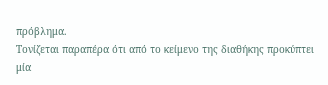πρόβλημα.
Τονίζεται παραπέρα ότι από το κείμενο της διαθήκης προκύπτει μία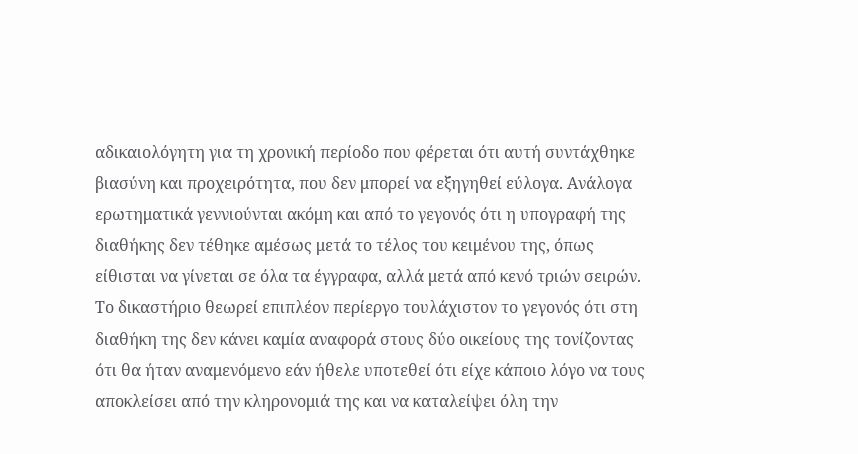αδικαιολόγητη για τη χρονική περίοδο που φέρεται ότι αυτή συντάχθηκε βιασύνη και προχειρότητα, που δεν μπορεί να εξηγηθεί εύλογα. Ανάλογα ερωτηματικά γεννιούνται ακόμη και από το γεγονός ότι η υπογραφή της διαθήκης δεν τέθηκε αμέσως μετά το τέλος του κειμένου της, όπως είθισται να γίνεται σε όλα τα έγγραφα, αλλά μετά από κενό τριών σειρών.
Το δικαστήριο θεωρεί επιπλέον περίεργο τουλάχιστον το γεγονός ότι στη διαθήκη της δεν κάνει καμία αναφορά στους δύο οικείους της τονίζοντας ότι θα ήταν αναμενόμενο εάν ήθελε υποτεθεί ότι είχε κάποιο λόγο να τους αποκλείσει από την κληρονομιά της και να καταλείψει όλη την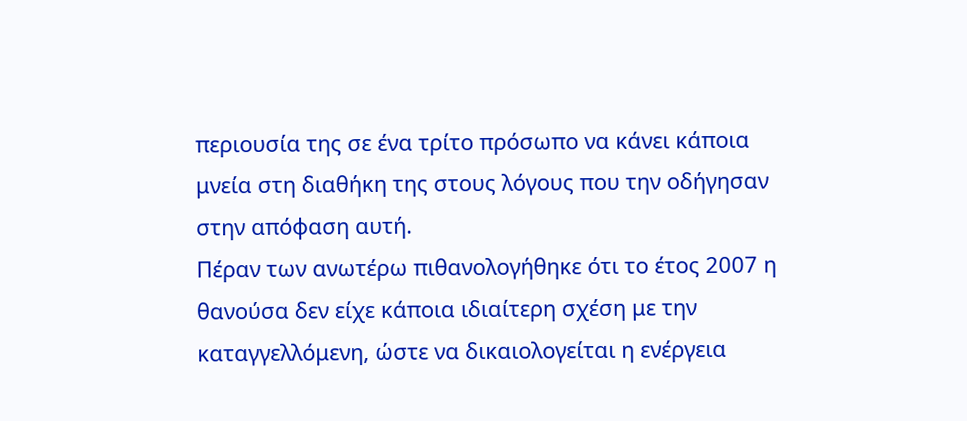περιουσία της σε ένα τρίτο πρόσωπο να κάνει κάποια μνεία στη διαθήκη της στους λόγους που την οδήγησαν στην απόφαση αυτή.
Πέραν των ανωτέρω πιθανολογήθηκε ότι το έτος 2007 η θανούσα δεν είχε κάποια ιδιαίτερη σχέση με την καταγγελλόμενη, ώστε να δικαιολογείται η ενέργεια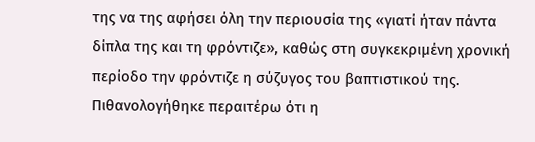της να της αφήσει όλη την περιουσία της «γιατί ήταν πάντα δίπλα της και τη φρόντιζε», καθώς στη συγκεκριμένη χρονική περίοδο την φρόντιζε η σύζυγος του βαπτιστικού της.
Πιθανολογήθηκε περαιτέρω ότι η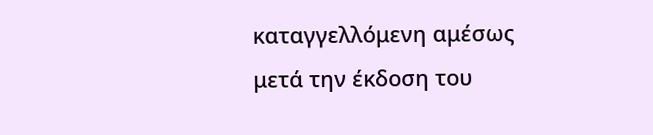καταγγελλόμενη αμέσως μετά την έκδοση του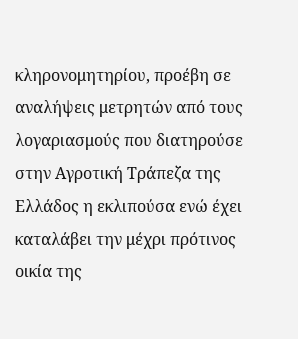κληρονομητηρίου, προέβη σε αναλήψεις μετρητών από τους λογαριασμούς που διατηρούσε στην Αγροτική Τράπεζα της Ελλάδος η εκλιπούσα ενώ έχει καταλάβει την μέχρι πρότινος οικία της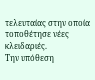τελευταίας στην οποία τοποθέτησε νέες κλειδαριές.
Την υπόθεση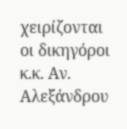χειρίζονται οι δικηγόροι κ.κ. Αν. Αλεξάνδρου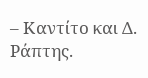– Καντίτο και Δ. Ράπτης.